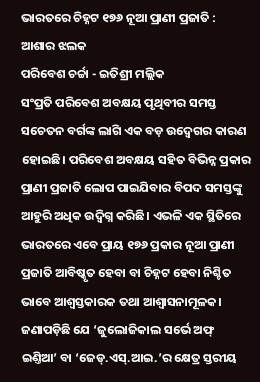ଭାରତରେ ଚିହ୍ନଟ ୧୭୬ ନୂଆ ପ୍ରାଣୀ ପ୍ରଜାତି : ଆଶାର ଝଲକ
ପରିବେଶ ଚର୍ଚ୍ଚା - ଇତିଶ୍ରୀ ମଲ୍ଲିକ
ସଂପ୍ରତି ପରିବେଶ ଅବକ୍ଷୟ ପୃଥିବୀର ସମସ୍ତ ସଚେତନ ବର୍ଗଙ୍କ ଲାଗି ଏକ ବଡ଼ ଉଦ୍ବେଗର କାରଣ ହୋଇଛି। ପରିବେଶ ଅବକ୍ଷୟ ସହିତ ବିଭିନ୍ନ ପ୍ରକାର ପ୍ରାଣୀ ପ୍ରଜାତି ଲୋପ ପାଇଯିବାର ବିପଦ ସମସ୍ତଙ୍କୁ ଆହୁରି ଅଧିକ ଉଦ୍ବିଗ୍ନ କରିଛି। ଏଭଳି ଏକ ସ୍ଥିତିରେ ଭାରତରେ ଏବେ ପ୍ରାୟ ୧୭୬ ପ୍ରକାର ନୂଆ ପ୍ରାଣୀ ପ୍ରଜାତି ଆବିଷ୍କୃତ ହେବା ବା ଚିହ୍ନଟ ହେବା ନିଶ୍ଚିତ ଭାବେ ଆଶ୍ବସ୍ତକାରକ ତଥା ଆଶ୍ବାସନାମୂଳକ। ଜଣାପଡ଼ିଛି ଯେ ‘ଜୁଲୋଜିକାଲ ସର୍ଭେ ଅଫ୍ ଇଣ୍ତିଆ’ ବା ‘ଜେଡ୍.ଏସ୍.ଆଇ.’ର କ୍ଷେତ୍ର ସ୍ତରୀୟ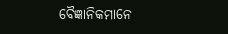ବୈଜ୍ଞାନିକମାନେ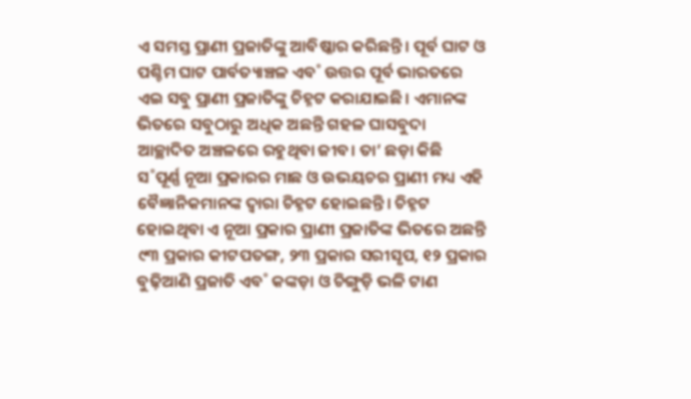ଏ ସମସ୍ତ ପ୍ରାଣୀ ପ୍ରଜାତିଙ୍କୁ ଆବିଷ୍କାର କରିଛନ୍ତି। ପୂର୍ବ ଘାଟ ଓ ପଶ୍ଚିମ ଘାଟ ପାର୍ବତ୍ୟାଞ୍ଚଳ ଏବ˚ ଉତ୍ତର ପୂର୍ବ ଭାରତରେ ଏଇ ସବୁ ପ୍ରାଣୀ ପ୍ରଜାତିଙ୍କୁ ଚିହ୍ନଟ କରାଯାଇଛି। ଏମାନଙ୍କ ଭିତରେ ସବୁଠାରୁ ଅଧିକ ଅଛନ୍ତି ଗହଳ ଘାସବୁଦା ଆଚ୍ଛାଦିତ ଅଞ୍ଚଳରେ ରହୁଥିବା ଜୀବ। ତା’ ଛଡ଼ା କିଛି ସ˚ପୂର୍ଣ୍ଣ ନୂଆ ପ୍ରକାରର ମାଛ ଓ ଉଭୟଚର ପ୍ରାଣୀ ମଧ୍ୟ ଏହି ବୈଜ୍ଞାନିକମାନଙ୍କ ଦ୍ବାରା ଚିହ୍ନଟ ହୋଇଛନ୍ତି। ଚିହ୍ନଟ ହୋଇଥିବା ଏ ନୂଆ ପ୍ରକାର ପ୍ରାଣୀ ପ୍ରଜାତିଙ୍କ ଭିତରେ ଅଛନ୍ତି ୯୩ ପ୍ରକାର କୀଟପତଙ୍ଗ, ୨୩ ପ୍ରକାର ସରୀସୃପ, ୧୨ ପ୍ରକାର ବୁଢ଼ିଆଣି ପ୍ରଜାତି ଏବ˚ କଙ୍କଡ଼ା ଓ ଚିଙ୍ଗୁଡ଼ି ଭଳି ଟାଣ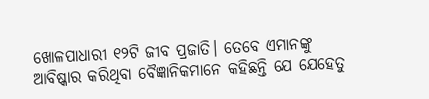ଖୋଳପାଧାରୀ ୧୨ଟି ଜୀବ ପ୍ରଜାତି। ତେବେ ଏମାନଙ୍କୁ ଆବିଷ୍କାର କରିଥିବା ବୈଜ୍ଞାନିକମାନେ କହିଛନ୍ତି ଯେ ଯେହେତୁ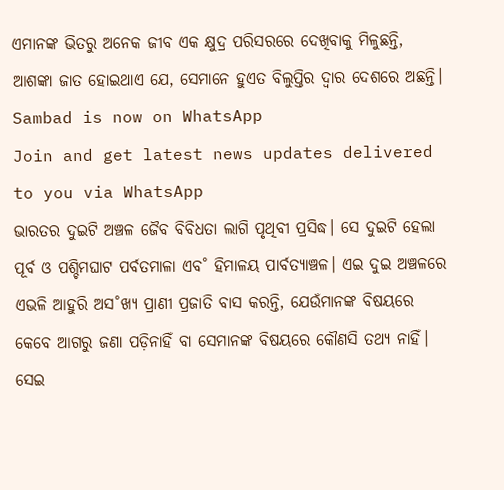ଏମାନଙ୍କ ଭିତରୁ ଅନେକ ଜୀବ ଏକ କ୍ଷୁଦ୍ର ପରିସରରେ ଦେଖିବାକୁ ମିଳୁଛନ୍ତି, ଆଶଙ୍କା ଜାତ ହୋଇଥାଏ ଯେ, ସେମାନେ ହୁଏତ ବିଲୁପ୍ତିର ଦ୍ବାର ଦେଶରେ ଅଛନ୍ତି।
Sambad is now on WhatsApp
Join and get latest news updates delivered to you via WhatsApp
ଭାରତର ଦୁଇଟି ଅଞ୍ଚଳ ଜୈବ ବିବିଧତା ଲାଗି ପୃଥିବୀ ପ୍ରସିଦ୍ଧ। ସେ ଦୁଇଟି ହେଲା ପୂର୍ବ ଓ ପଶ୍ଚିମଘାଟ ପର୍ବତମାଳା ଏବ˚ ହିମାଳୟ ପାର୍ବତ୍ୟାଞ୍ଚଳ। ଏଇ ଦୁଇ ଅଞ୍ଚଳରେ ଏଭଳି ଆହୁରି ଅସ˚ଖ୍ୟ ପ୍ରାଣୀ ପ୍ରଜାତି ବାସ କରନ୍ତି, ଯେଉଁମାନଙ୍କ ବିଷୟରେ କେବେ ଆଗରୁ ଜଣା ପଡ଼ିନାହିଁ ବା ସେମାନଙ୍କ ବିଷୟରେ କୌଣସି ତଥ୍ୟ ନାହିଁ। ସେଇ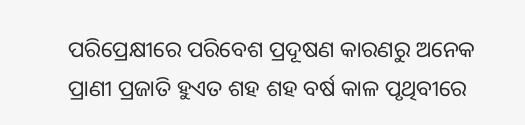ପରିପ୍ରେକ୍ଷୀରେ ପରିବେଶ ପ୍ରଦୂଷଣ କାରଣରୁ ଅନେକ ପ୍ରାଣୀ ପ୍ରଜାତି ହୁଏତ ଶହ ଶହ ବର୍ଷ କାଳ ପୃଥିବୀରେ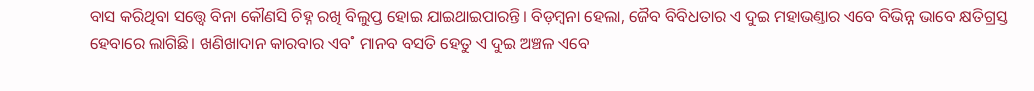ବାସ କରିଥିବା ସତ୍ତ୍ବେ ବିନା କୌଣସି ଚିହ୍ନ ରଖି ବିଲୁପ୍ତ ହୋଇ ଯାଇଥାଇପାରନ୍ତି। ବିଡ଼ମ୍ବନା ହେଲା, ଜୈବ ବିବିଧତାର ଏ ଦୁଇ ମହାଭଣ୍ତାର ଏବେ ବିଭିନ୍ନ ଭାବେ କ୍ଷତିଗ୍ରସ୍ତ ହେବାରେ ଲାଗିଛି। ଖଣିଖାଦାନ କାରବାର ଏବ˚ ମାନବ ବସତି ହେତୁ ଏ ଦୁଇ ଅଞ୍ଚଳ ଏବେ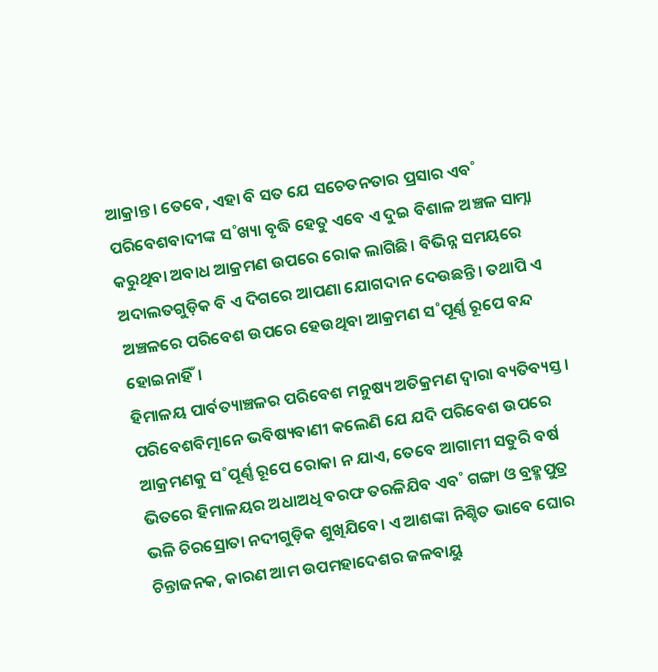ଆକ୍ରାନ୍ତ। ତେବେ, ଏହା ବି ସତ ଯେ ସଚେତନତାର ପ୍ରସାର ଏବ˚ ପରିବେଶବାଦୀଙ୍କ ସ˚ଖ୍ୟା ବୃଦ୍ଧି ହେତୁ ଏବେ ଏ ଦୁଇ ବିଶାଳ ଅଞ୍ଚଳ ସାମ୍ନା କରୁଥିବା ଅବାଧ ଆକ୍ରମଣ ଉପରେ ରୋକ ଲାଗିଛି। ବିଭିନ୍ନ ସମୟରେ ଅଦାଲତଗୁଡ଼ିକ ବି ଏ ଦିଗରେ ଆପଣା ଯୋଗଦାନ ଦେଉଛନ୍ତି। ତଥାପି ଏ ଅଞ୍ଚଳରେ ପରିବେଶ ଉପରେ ହେଉଥିବା ଆକ୍ରମଣ ସ˚ପୂର୍ଣ୍ଣ ରୂପେ ବନ୍ଦ ହୋଇନାହିଁ।
ହିମାଳୟ ପାର୍ବତ୍ୟାଞ୍ଚଳର ପରିବେଶ ମନୁଷ୍ୟ ଅତିକ୍ରମଣ ଦ୍ବାରା ବ୍ୟତିବ୍ୟସ୍ତ। ପରିବେଶବିତ୍ମାନେ ଭବିଷ୍ୟବାଣୀ କଲେଣି ଯେ ଯଦି ପରିବେଶ ଉପରେ ଆକ୍ରମଣକୁ ସ˚ପୂର୍ଣ୍ଣ ରୂପେ ରୋକା ନ ଯାଏ, ତେବେ ଆଗାମୀ ସତୁରି ବର୍ଷ ଭିତରେ ହିମାଳୟର ଅଧାଅଧି ବରଫ ତରଳିଯିବ ଏବ˚ ଗଙ୍ଗା ଓ ବ୍ରହ୍ମପୁତ୍ର ଭଳି ଚିରସ୍ରୋତା ନଦୀଗୁଡ଼ିକ ଶୁଖିଯିବେ। ଏ ଆଶଙ୍କା ନିଶ୍ଚିତ ଭାବେ ଘୋର ଚିନ୍ତାଜନକ, କାରଣ ଆମ ଉପମହାଦେଶର ଜଳବାୟୁ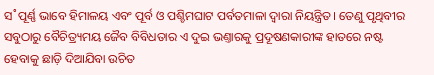ସ˚ପୂର୍ଣ୍ଣ ଭାବେ ହିମାଳୟ ଏବଂ ପୂର୍ବ ଓ ପଶ୍ଚିମଘାଟ ପର୍ବତମାଳା ଦ୍ବାରା ନିୟନ୍ତ୍ରିତ। ତେଣୁ ପୃଥିବୀର ସବୁଠାରୁ ବୈଚିତ୍ର୍ୟମୟ ଜୈବ ବିବିଧତାର ଏ ଦୁଇ ଭଣ୍ତାରକୁ ପ୍ରଦୂଷଣକାରୀଙ୍କ ହାତରେ ନଷ୍ଟ ହେବାକୁ ଛାଡ଼ି ଦିଆଯିବା ଉଚିତ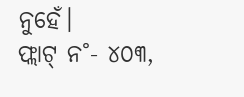ନୁହେଁ।
ଫ୍ଲାଟ୍ ନ˚- ୪୦୩,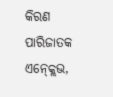କିରଣ ପାରିଜାତକ ଏନ୍କ୍ଲେଭ,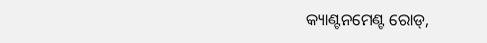କ୍ୟାଣ୍ଟନମେଣ୍ଟ ରୋଡ୍,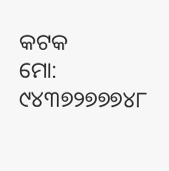କଟକ
ମୋ: ୯୪୩୭୨୭୭୭୪୮